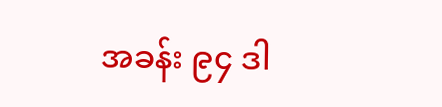အခန်း ၉၄ ဒါ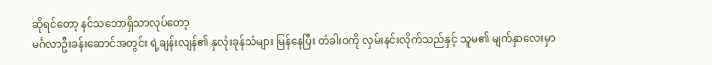ဆိုရင်တော့ နင်သဘောရှိသာလုပ်တော့
မင်္ဂလာဦးခန်းဆောင်အတွင်း ရဲ့ချန်းလျန်၏ နှလုံးခုန်သံများ မြန်နေပြီး တံခါးဝကို လှမ်းနင်းလိုက်သည်နှင့် သူမ၏ မျက်နှာလေးမှာ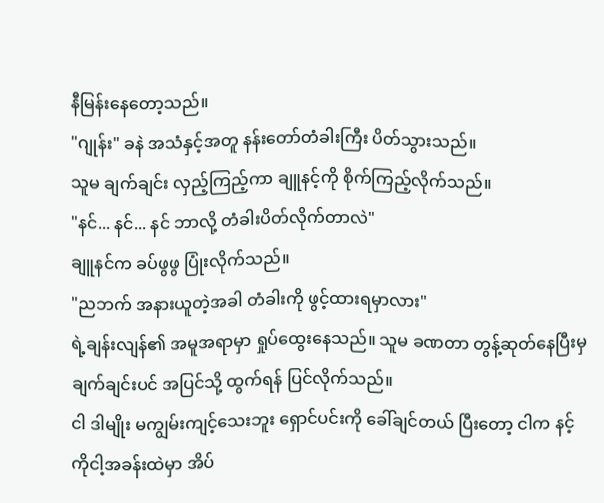နီမြန်းနေတော့သည်။
"ဂျုန်း" ခနဲ အသံနှင့်အတူ နန်းတော်တံခါးကြီး ပိတ်သွားသည်။
သူမ ချက်ချင်း လှည့်ကြည့်ကာ ချူနင့်ကို စိုက်ကြည့်လိုက်သည်။
"နင်... နင်... နင် ဘာလို့ တံခါးပိတ်လိုက်တာလဲ"
ချူနင်က ခပ်ဖွဖွ ပြုံးလိုက်သည်။
"ညဘက် အနားယူတဲ့အခါ တံခါးကို ဖွင့်ထားရမှာလား"
ရဲ့ချန်းလျန်၏ အမူအရာမှာ ရှုပ်ထွေးနေသည်။ သူမ ခဏတာ တွန့်ဆုတ်နေပြီးမှ ချက်ချင်းပင် အပြင်သို့ ထွက်ရန် ပြင်လိုက်သည်။
ငါ ဒါမျိုး မကျွမ်းကျင့်သေးဘူး ရှောင်ပင်းကို ခေါ်ချင်တယ် ပြီးတော့ ငါက နင့်ကိုငါ့အခန်းထဲမှာ အိပ်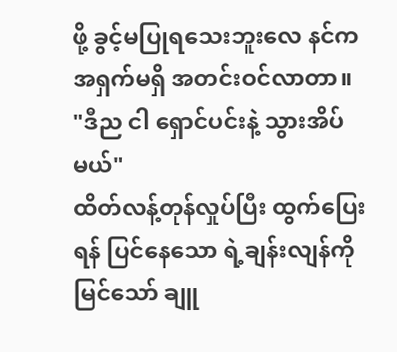ဖို့ ခွင့်မပြုရသေးဘူးလေ နင်က အရှက်မရှိ အတင်းဝင်လာတာ။
"ဒီည ငါ ရှောင်ပင်းနဲ့ သွားအိပ်မယ်"
ထိတ်လန့်တုန်လှုပ်ပြီး ထွက်ပြေးရန် ပြင်နေသော ရဲ့ချန်းလျန်ကို မြင်သော် ချူ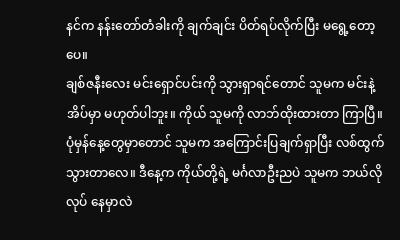နင်က နန်းတော်တံခါးကို ချက်ချင်း ပိတ်ရပ်လိုက်ပြီး မရွေ့တော့ပေ။
ချစ်ဇနီးလေး မင်းရှောင်ပင်းကို သွားရှာရင်တောင် သူမက မင်းနဲ့ အိပ်မှာ မဟုတ်ပါဘူး။ ကိုယ် သူမကို လာဘ်ထိုးထားတာ ကြာပြီ။ ပုံမှန်နေ့တွေမှာတောင် သူမက အကြောင်းပြချက်ရှာပြီး လစ်ထွက်သွားတာလေ။ ဒီနေ့က ကိုယ်တို့ရဲ့ မင်္ဂလာဦးညပဲ သူမက ဘယ်လိုလုပ် နေမှာလဲ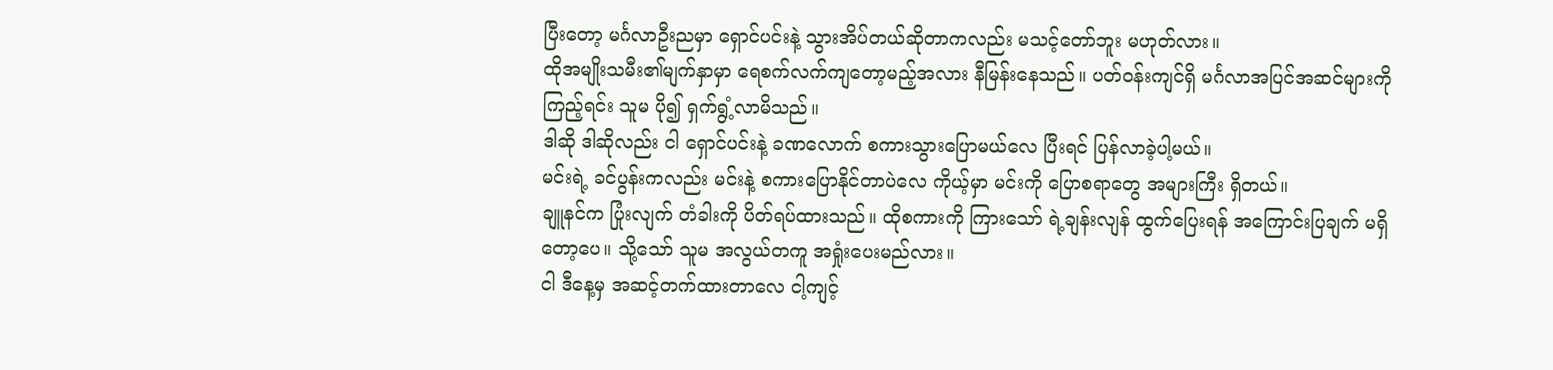ပြီးတော့ မင်္ဂလာဦးညမှာ ရှောင်ပင်းနဲ့ သွားအိပ်တယ်ဆိုတာကလည်း မသင့်တော်ဘူး မဟုတ်လား။
ထိုအမျိုးသမီး၏မျက်နှာမှာ ရေစက်လက်ကျတော့မည့်အလား နီမြန်းနေသည်။ ပတ်ဝန်းကျင်ရှိ မင်္ဂလာအပြင်အဆင်များကို ကြည့်ရင်း သူမ ပို၍ ရှက်ရွံ့လာမိသည်။
ဒါဆို ဒါဆိုလည်း ငါ ရှောင်ပင်းနဲ့ ခဏလောက် စကားသွားပြောမယ်လေ ပြီးရင် ပြန်လာခဲ့ပါ့မယ်။
မင်းရဲ့ ခင်ပွန်းကလည်း မင်းနဲ့ စကားပြောနိုင်တာပဲလေ ကိုယ့်မှာ မင်းကို ပြောစရာတွေ အများကြီး ရှိတယ်။
ချူနင်က ပြုံးလျက် တံခါးကို ပိတ်ရပ်ထားသည်။ ထိုစကားကို ကြားသော် ရဲ့ချန်းလျန် ထွက်ပြေးရန် အကြောင်းပြချက် မရှိတော့ပေ။ သို့သော် သူမ အလွယ်တကူ အရှုံးပေးမည်လား။
ငါ ဒီနေ့မှ အဆင့်တက်ထားတာလေ ငါ့ကျင့်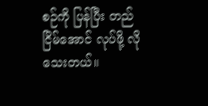စဉ်ကို ပြန်ပြီး တည်ငြိမ်အောင် လုပ်ဖို့ လိုသေးတယ်။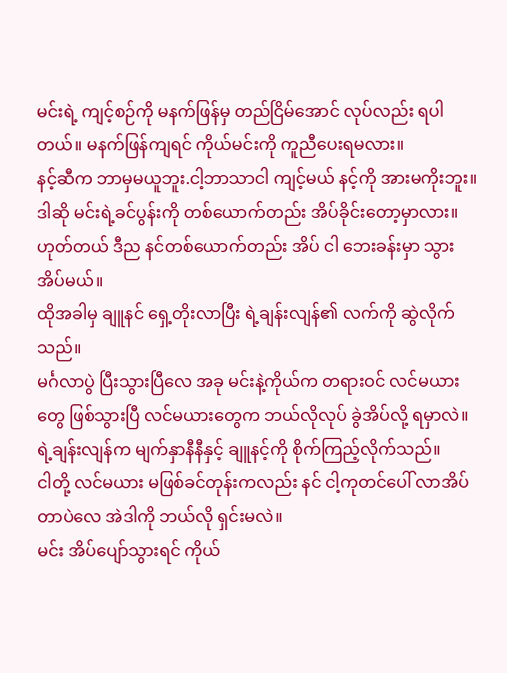မင်းရဲ့ ကျင့်စဉ်ကို မနက်ဖြန်မှ တည်ငြိမ်အောင် လုပ်လည်း ရပါတယ်။ မနက်ဖြန်ကျရင် ကိုယ်မင်းကို ကူညီပေးရမလား။
နင့်ဆီက ဘာမှမယူဘူး.ငါ့ဘာသာငါ ကျင့်မယ် နင့်ကို အားမကိုးဘူး။
ဒါဆို မင်းရဲ့ခင်ပွန်းကို တစ်ယောက်တည်း အိပ်ခိုင်းတော့မှာလား။
ဟုတ်တယ် ဒီည နင်တစ်ယောက်တည်း အိပ် ငါ ဘေးခန်းမှာ သွားအိပ်မယ်။
ထိုအခါမှ ချူနင် ရှေ့တိုးလာပြီး ရဲ့ချန်းလျန်၏ လက်ကို ဆွဲလိုက်သည်။
မင်္ဂလာပွဲ ပြီးသွားပြီလေ အခု မင်းနဲ့ကိုယ်က တရားဝင် လင်မယားတွေ ဖြစ်သွားပြီ လင်မယားတွေက ဘယ်လိုလုပ် ခွဲအိပ်လို့ ရမှာလဲ။
ရဲ့ချန်းလျန်က မျက်နှာနီနီနှင့် ချူနင့်ကို စိုက်ကြည့်လိုက်သည်။
ငါတို့ လင်မယား မဖြစ်ခင်တုန်းကလည်း နင် ငါ့ကုတင်ပေါ် လာအိပ်တာပဲလေ အဲဒါကို ဘယ်လို ရှင်းမလဲ။
မင်း အိပ်ပျော်သွားရင် ကိုယ်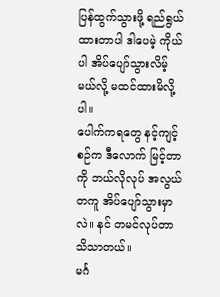ပြန်ထွက်သွားဖို့ ရည်ရွယ်ထားတာပါ ဒါပေမဲ့ ကိုယ်ပါ အိပ်ပျော်သွားလိမ့်မယ်လို့ မထင်ထားမိလို့ပါ။
ပေါက်ကရတွေ နင့်ကျင့်စဉ်က ဒီလောက် မြင့်တာကို ဘယ်လိုလုပ် အလွယ်တကူ အိပ်ပျော်သွားမှာလဲ။ နင် တမင်လုပ်တာ သိသာတယ်။
မင်္ဂ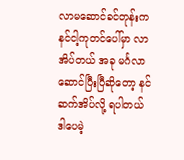လာမဆောင်ခင်တုန်းက နင်ငါ့ကုတင်ပေါ်မှာ လာအိပ်တယ် အခု မင်္ဂလာဆောင်ပြီးပြီဆိုတော့ နင် ဆက်အိပ်လို့ ရပါတယ် ဒါပေမဲ့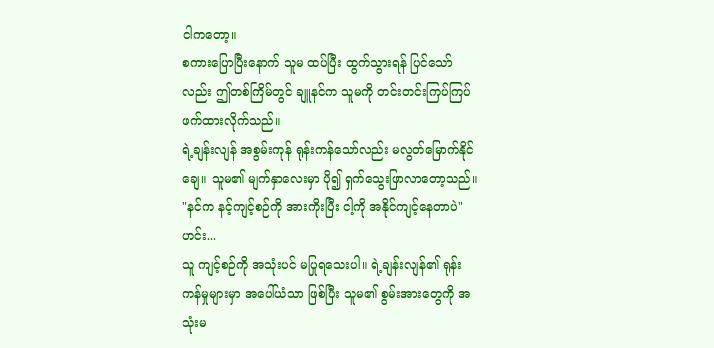ငါကတော့။
စကားပြောပြီးနောက် သူမ ထပ်ပြီး ထွက်သွားရန် ပြင်သော်လည်း ဤတစ်ကြိမ်တွင် ချူနင်က သူမကို တင်းတင်းကြပ်ကြပ် ဖက်ထားလိုက်သည်။
ရဲ့ချန်းလျန် အစွမ်းကုန် ရုန်းကန်သော်လည်း မလွတ်မြောက်နိုင်ချေ။ သူမ၏ မျက်နှာလေးမှာ ပို၍ ရှက်သွေးဖြာလာတော့သည်။
"နင်က နင့်ကျင့်စဉ်ကို အားကိုးပြီး ငါ့ကို အနိုင်ကျင့်နေတာပဲ"
ဟင်း...
သူ ကျင့်စဉ်ကို အသုံးပင် မပြုရသေးပါ။ ရဲ့ချန်းလျန်၏ ရုန်းကန်မှုများမှာ အပေါ်ယံသာ ဖြစ်ပြီး သူမ၏ စွမ်းအားတွေကို အသုံးမ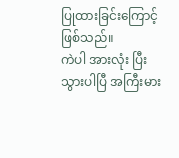ပြုထားခြင်းကြောင့် ဖြစ်သည်။
ကဲပါ အားလုံး ပြီးသွားပါပြီ အကြီးမား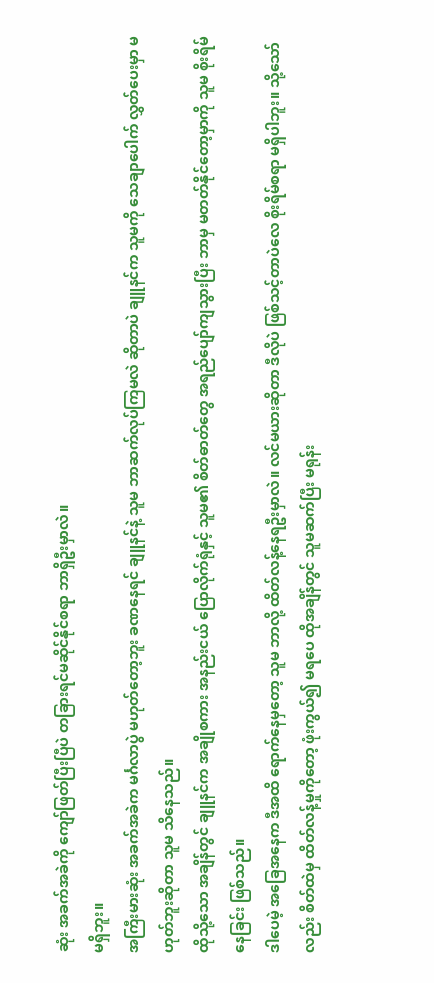ဆုံး အခက်အခဲကို ကျော်ဖြတ်ပြီးပြီပဲ တခြားရင်မဆိုင်နိုင်စရာ ဘာရှိဦးမှာလဲ။
မရှိဘူး။
အကြီးမားဆုံး အခက်အခဲက မင်္ဂလာပွဲ မဟုတ်တော့ဘူး ခဏနေရင် ချူနင်နဲ့ သူမ ဘာဆက်လုပ်ကြမလဲ ဆိုတာပဲ ချူနင်က သူမကို သေချာပေါက် လွှတ်ပေးမှာ မဟုတ်ဘူးဆိုတာ သူမ သိနေသည်။
ထိုသို့သော အချိန်တွင် ချူနင်က အချိုစကား အနည်းငယ် ပြောလိုက်ရုံနှင့် သူမ၏ စိတ်ဓာတ်တွေ အရည်ပျော်ကျသွားပြီး ဘာမှ မတတ်နိုင်တော့မှာကို သူမ စိုးရိမ်နေခြင်း ဖြစ်သည်။
ဒါပေမဲ့ အခြေအနေက ဒီအထိ ရောက်နေမှတော့ သူမ ဘာလို့ ထိတ်လန့်နေရဦးမှာလဲ။ လင်မယားဆိုတာ ဒီလိုပဲ ဖြစ်သင့်တာပဲလေ စိုးရိမ်စရာ မရှိပါဘူး။ သို့သော်လည်း စိတ်ထဲမှ ထိတ်လန့်မှုကိုတော့ ဖုံးကွယ်၍ မရပေ ထိုအချိန်တွင် သူမဆက်ပြီး မရုန်း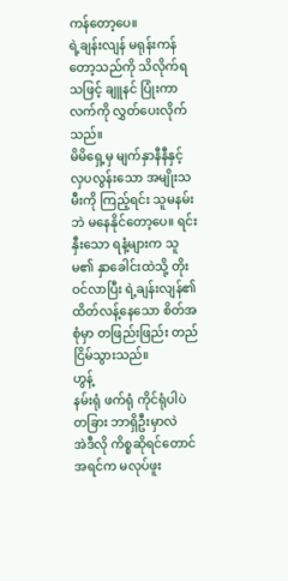ကန်တော့ပေ။
ရဲ့ချန်းလျန် မရုန်းကန်တော့သည်ကို သိလိုက်ရသဖြင့် ချူနင် ပြုံးကာ လက်ကို လွှတ်ပေးလိုက်သည်။
မိမိရှေ့မှ မျက်နှာနီနီနှင့် လှပလွန်းသော အမျိုးသမီးကို ကြည့်ရင်း သူမနမ်းဘဲ မနေနိုင်တော့ပေ။ ရင်းနှီးသော ရနံ့များက သူမ၏ နှာခေါင်းထဲသို့ တိုးဝင်လာပြီး ရဲ့ချန်းလျန်၏ ထိတ်လန့်နေသော စိတ်အစုံမှာ တဖြည်းဖြည်း တည်ငြိမ်သွားသည်။
ဟွန့်
နမ်းရုံ ဖက်ရုံ ကိုင်ရုံပါပဲ တခြား ဘာရှိဦးမှာလဲ
အဲဒီလို ကိစ္စဆိုရင်တောင် အရင်က မလုပ်ဖူး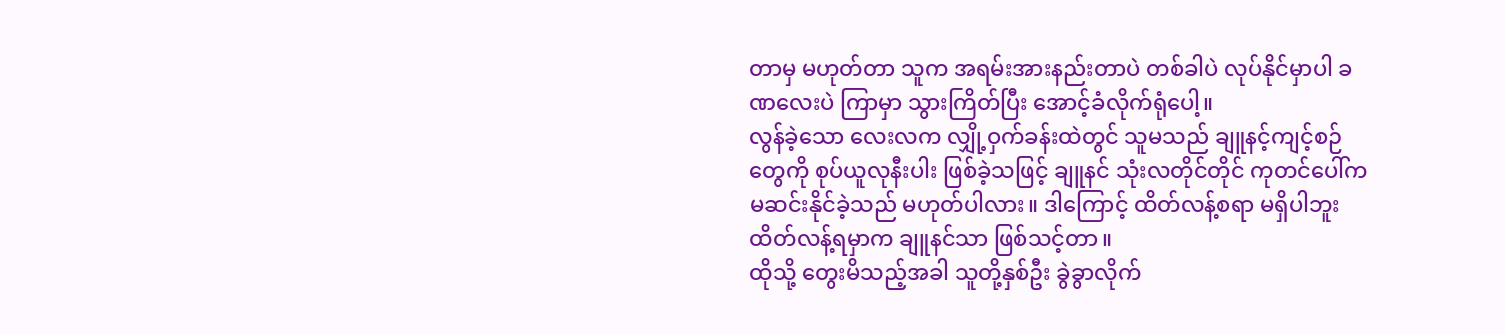တာမှ မဟုတ်တာ သူက အရမ်းအားနည်းတာပဲ တစ်ခါပဲ လုပ်နိုင်မှာပါ ခဏလေးပဲ ကြာမှာ သွားကြိတ်ပြီး အောင့်ခံလိုက်ရုံပေါ့။
လွန်ခဲ့သော လေးလက လျှို့ဝှက်ခန်းထဲတွင် သူမသည် ချူနင့်ကျင့်စဉ်တွေကို စုပ်ယူလုနီးပါး ဖြစ်ခဲ့သဖြင့် ချူနင် သုံးလတိုင်တိုင် ကုတင်ပေါ်က မဆင်းနိုင်ခဲ့သည် မဟုတ်ပါလား။ ဒါကြောင့် ထိတ်လန့်စရာ မရှိပါဘူး ထိတ်လန့်ရမှာက ချူနင်သာ ဖြစ်သင့်တာ။
ထိုသို့ တွေးမိသည့်အခါ သူတို့နှစ်ဦး ခွဲခွာလိုက်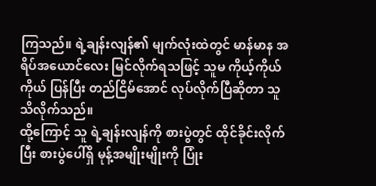ကြသည်။ ရဲ့ချန်းလျန်၏ မျက်လုံးထဲတွင် မာန်မာန အရိပ်အယောင်လေး မြင်လိုက်ရသဖြင့် သူမ ကိုယ့်ကိုယ်ကိုယ် ပြန်ပြီး တည်ငြိမ်အောင် လုပ်လိုက်ပြီဆိုတာ သူ သိလိုက်သည်။
ထို့ကြောင့် သူ ရဲ့ချန်းလျန်ကို စားပွဲတွင် ထိုင်ခိုင်းလိုက်ပြီး စားပွဲပေါ်ရှိ မုန့်အမျိုးမျိုးကို ပြုံး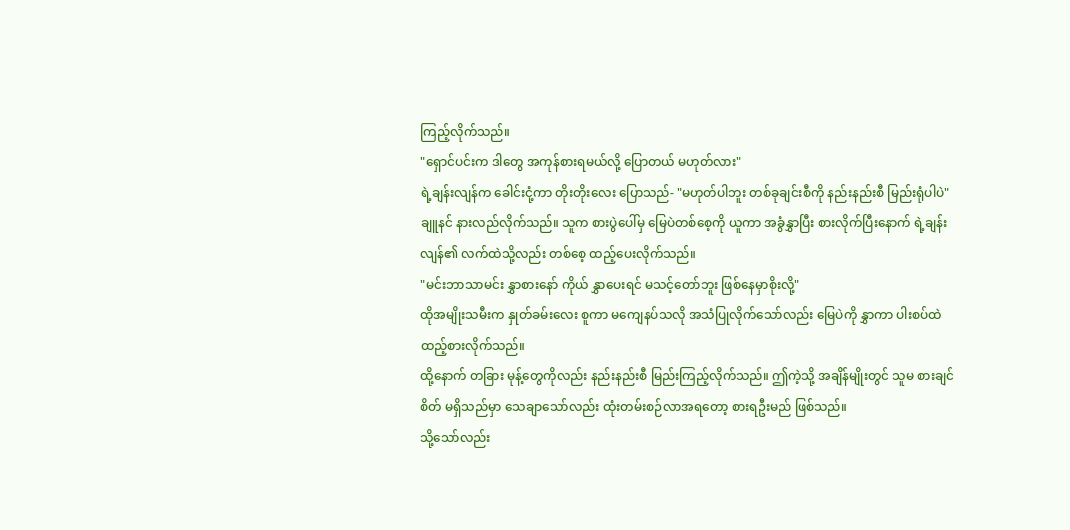ကြည့်လိုက်သည်။
"ရှောင်ပင်းက ဒါတွေ အကုန်စားရမယ်လို့ ပြောတယ် မဟုတ်လား"
ရဲ့ချန်းလျန်က ခေါင်းငုံ့ကာ တိုးတိုးလေး ပြောသည်- "မဟုတ်ပါဘူး တစ်ခုချင်းစီကို နည်းနည်းစီ မြည်းရုံပါပဲ"
ချူနင် နားလည်လိုက်သည်။ သူက စားပွဲပေါ်မှ မြေပဲတစ်စေ့ကို ယူကာ အခွံနွှာပြီး စားလိုက်ပြီးနောက် ရဲ့ချန်းလျန်၏ လက်ထဲသို့လည်း တစ်စေ့ ထည့်ပေးလိုက်သည်။
"မင်းဘာသာမင်း နွှာစားနော် ကိုယ် နွှာပေးရင် မသင့်တော်ဘူး ဖြစ်နေမှာစိုးလို့"
ထိုအမျိုးသမီးက နှုတ်ခမ်းလေး စူကာ မကျေနပ်သလို အသံပြုလိုက်သော်လည်း မြေပဲကို နွှာကာ ပါးစပ်ထဲ ထည့်စားလိုက်သည်။
ထို့နောက် တခြား မုန့်တွေကိုလည်း နည်းနည်းစီ မြည်းကြည့်လိုက်သည်။ ဤကဲ့သို့ အချိန်မျိုးတွင် သူမ စားချင်စိတ် မရှိသည်မှာ သေချာသော်လည်း ထုံးတမ်းစဉ်လာအရတော့ စားရဦးမည် ဖြစ်သည်။
သို့သော်လည်း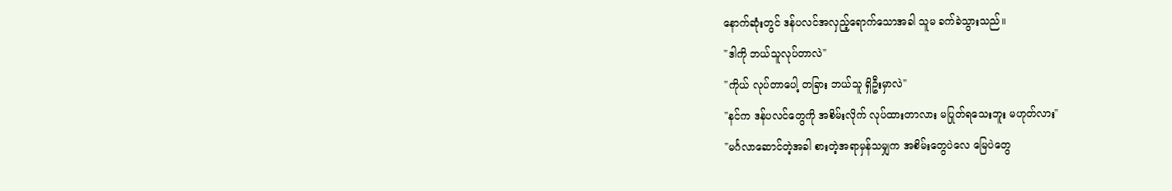နောက်ဆုံးတွင် ဒန်ပလင်အလှည့်ရောက်သောအခါ သူမ ခက်ခဲသွားသည်။
"ဒါကို ဘယ်သူလုပ်တာလဲ"
"ကိုယ် လုပ်တာပေါ့ တခြား ဘယ်သူ ရှိဦးမှာလဲ"
"နင်က ဒန်ပလင်တွေကို အစိမ်းလိုက် လုပ်ထားတာလား မပြုတ်ရသေးဘူး မဟုတ်လား"
"မင်္ဂလာဆောင်တဲ့အခါ စားတဲ့အရာမှန်သမျှက အစိမ်းတွေပဲလေ မြေပဲတွေ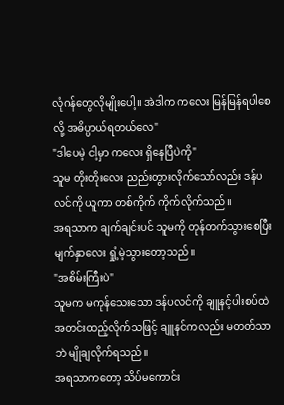လုံဂန်တွေလိုမျိုးပေါ့။ အဲဒါက ကလေး မြန်မြန်ရပါစေလို့ အဓိပ္ပာယ်ရတယ်လေ"
"ဒါပေမဲ့ ငါ့မှာ ကလေး ရှိနေပြီပဲကို"
သူမ တိုးတိုးလေး ညည်းတွားလိုက်သော်လည်း ဒန်ပလင်ကို ယူကာ တစ်ကိုက် ကိုက်လိုက်သည်။
အရသာက ချက်ချင်းပင် သူမကို တုန်တက်သွားစေပြီး မျက်နှာလေး ရှုံ့မဲ့သွားတော့သည်။
"အစိမ်းကြီးပဲ"
သူမက မကုန်သေးသော ဒန်ပလင်ကို ချူနင့်ပါးစပ်ထဲ အတင်းထည့်လိုက်သဖြင့် ချူနင်ကလည်း မတတ်သာဘဲ မျိုချလိုက်ရသည်။
အရသာကတော့ သိပ်မကောင်း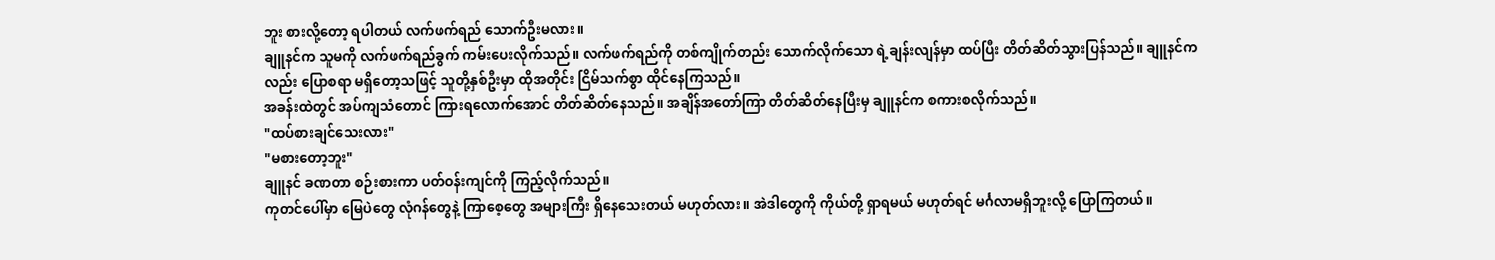ဘူး စားလို့တော့ ရပါတယ် လက်ဖက်ရည် သောက်ဦးမလား။
ချူနင်က သူမကို လက်ဖက်ရည်ခွက် ကမ်းပေးလိုက်သည်။ လက်ဖက်ရည်ကို တစ်ကျိုက်တည်း သောက်လိုက်သော ရဲ့ချန်းလျန်မှာ ထပ်ပြီး တိတ်ဆိတ်သွားပြန်သည်။ ချူနင်ကလည်း ပြောစရာ မရှိတော့သဖြင့် သူတို့နှစ်ဦးမှာ ထိုအတိုင်း ငြိမ်သက်စွာ ထိုင်နေကြသည်။
အခန်းထဲတွင် အပ်ကျသံတောင် ကြားရလောက်အောင် တိတ်ဆိတ်နေသည်။ အချိန်အတော်ကြာ တိတ်ဆိတ်နေပြီးမှ ချူနင်က စကားစလိုက်သည်။
"ထပ်စားချင်သေးလား"
"မစားတော့ဘူး"
ချူနင် ခဏတာ စဉ်းစားကာ ပတ်ဝန်းကျင်ကို ကြည့်လိုက်သည်။
ကုတင်ပေါ်မှာ မြေပဲတွေ လုံဂန်တွေနဲ့ ကြာစေ့တွေ အများကြီး ရှိနေသေးတယ် မဟုတ်လား။ အဲဒါတွေကို ကိုယ်တို့ ရှာရမယ် မဟုတ်ရင် မင်္ဂလာမရှိဘူးလို့ ပြောကြတယ်။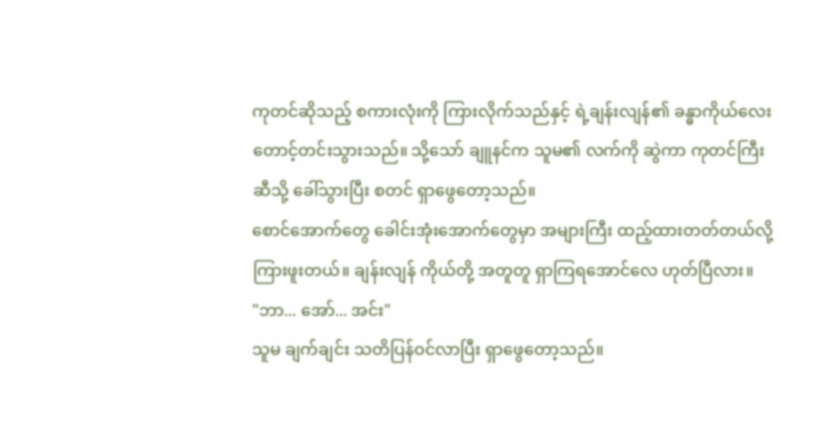ကုတင်ဆိုသည့် စကားလုံးကို ကြားလိုက်သည်နှင့် ရဲ့ချန်းလျန်၏ ခန္ဓာကိုယ်လေး တောင့်တင်းသွားသည်။ သို့သော် ချူနင်က သူမ၏ လက်ကို ဆွဲကာ ကုတင်ကြီးဆီသို့ ခေါ်သွားပြီး စတင် ရှာဖွေတော့သည်။
စောင်အောက်တွေ ခေါင်းအုံးအောက်တွေမှာ အများကြီး ထည့်ထားတတ်တယ်လို့ ကြားဖူးတယ်။ ချန်းလျန် ကိုယ်တို့ အတူတူ ရှာကြရအောင်လေ ဟုတ်ပြီလား။
"ဘာ... အော်... အင်း"
သူမ ချက်ချင်း သတိပြန်ဝင်လာပြီး ရှာဖွေတော့သည်။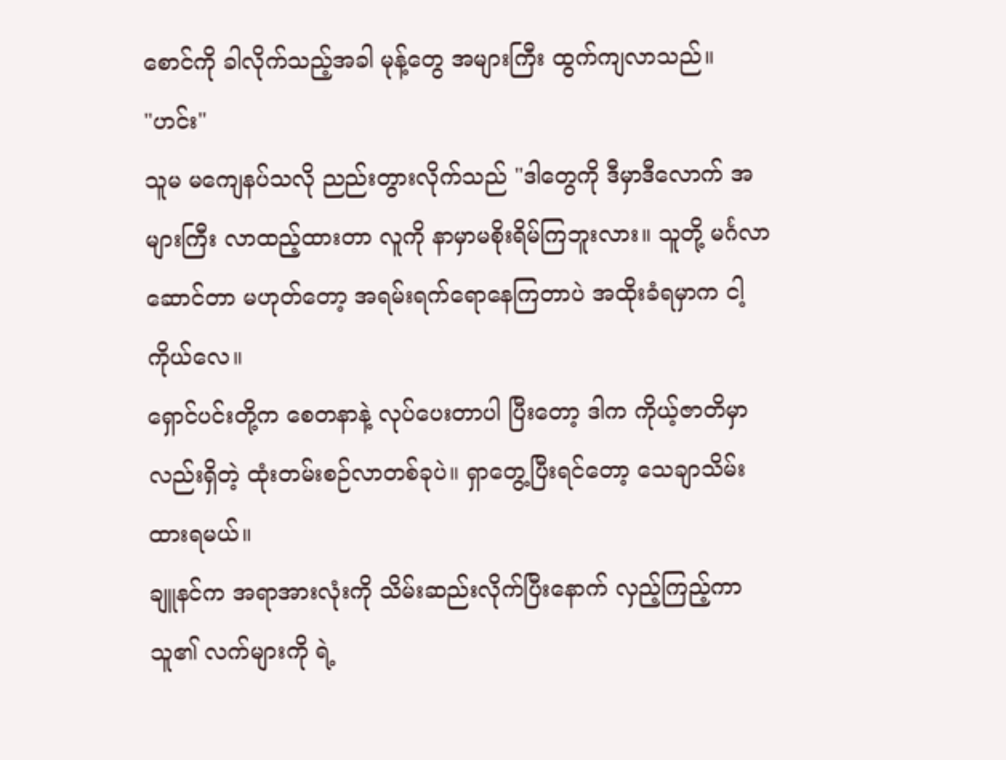စောင်ကို ခါလိုက်သည့်အခါ မုန့်တွေ အများကြီး ထွက်ကျလာသည်။
"ဟင်း"
သူမ မကျေနပ်သလို ညည်းတွားလိုက်သည် "ဒါတွေကို ဒီမှာဒီလောက် အများကြီး လာထည့်ထားတာ လူကို နာမှာမစိုးရိမ်ကြဘူးလား။ သူတို့ မင်္ဂလာဆောင်တာ မဟုတ်တော့ အရမ်းရက်ရောနေကြတာပဲ အထိုးခံရမှာက ငါ့ကိုယ်လေ။
ရှောင်ပင်းတို့က စေတနာနဲ့ လုပ်ပေးတာပါ ပြီးတော့ ဒါက ကိုယ့်ဇာတိမှာလည်းရှိတဲ့ ထုံးတမ်းစဉ်လာတစ်ခုပဲ။ ရှာတွေ့ပြီးရင်တော့ သေချာသိမ်းထားရမယ်။
ချူနင်က အရာအားလုံးကို သိမ်းဆည်းလိုက်ပြီးနောက် လှည့်ကြည့်ကာ သူ၏ လက်များကို ရဲ့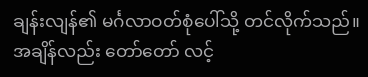ချန်းလျန်၏ မင်္ဂလာဝတ်စုံပေါ်သို့ တင်လိုက်သည်။
အချိန်လည်း တော်တော် လင့်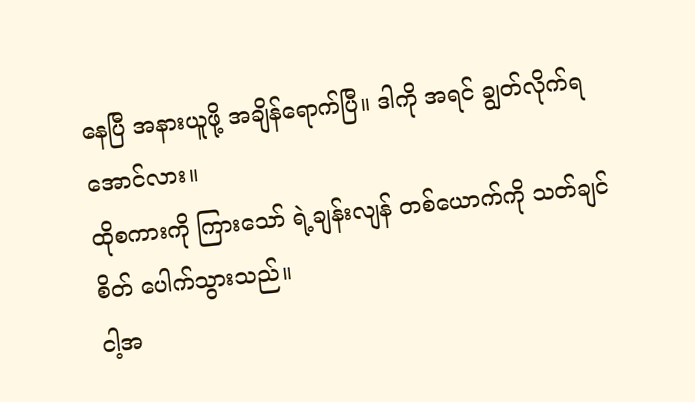နေပြီ အနားယူဖို့ အချိန်ရောက်ပြီ။ ဒါကို အရင် ချွတ်လိုက်ရအောင်လား။
ထိုစကားကို ကြားသော် ရဲ့ချန်းလျန် တစ်ယောက်ကို သတ်ချင်စိတ် ပေါက်သွားသည်။
ငါ့အ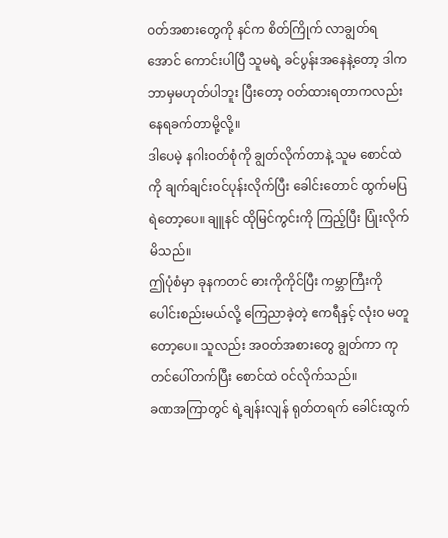ဝတ်အစားတွေကို နင်က စိတ်ကြိုက် လာချွတ်ရအောင် ကောင်းပါပြီ သူမရဲ့ ခင်ပွန်းအနေနဲ့တော့ ဒါက ဘာမှမဟုတ်ပါဘူး ပြီးတော့ ဝတ်ထားရတာကလည်း နေရခက်တာမို့လို့။
ဒါပေမဲ့ နဂါးဝတ်စုံကို ချွတ်လိုက်တာနဲ့ သူမ စောင်ထဲကို ချက်ချင်းဝင်ပုန်းလိုက်ပြီး ခေါင်းတောင် ထွက်မပြရဲတော့ပေ။ ချူနင် ထိုမြင်ကွင်းကို ကြည့်ပြီး ပြုံးလိုက်မိသည်။
ဤပုံစံမှာ ခုနကတင် ဓားကိုကိုင်ပြီး ကမ္ဘာကြီးကို ပေါင်းစည်းမယ်လို့ ကြေညာခဲ့တဲ့ ဧကရီနှင့် လုံးဝ မတူတော့ပေ။ သူလည်း အဝတ်အစားတွေ ချွတ်ကာ ကုတင်ပေါ်တက်ပြီး စောင်ထဲ ဝင်လိုက်သည်။
ခဏအကြာတွင် ရဲ့ချန်းလျန် ရုတ်တရက် ခေါင်းထွက်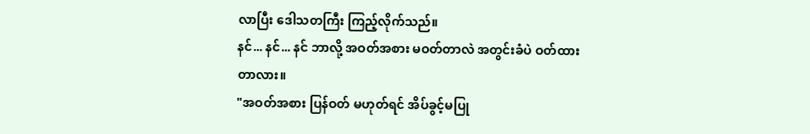လာပြီး ဒေါသတကြီး ကြည့်လိုက်သည်။
နင်... နင်... နင် ဘာလို့ အဝတ်အစား မဝတ်တာလဲ အတွင်းခံပဲ ဝတ်ထားတာလား။
"အဝတ်အစား ပြန်ဝတ် မဟုတ်ရင် အိပ်ခွင့်မပြု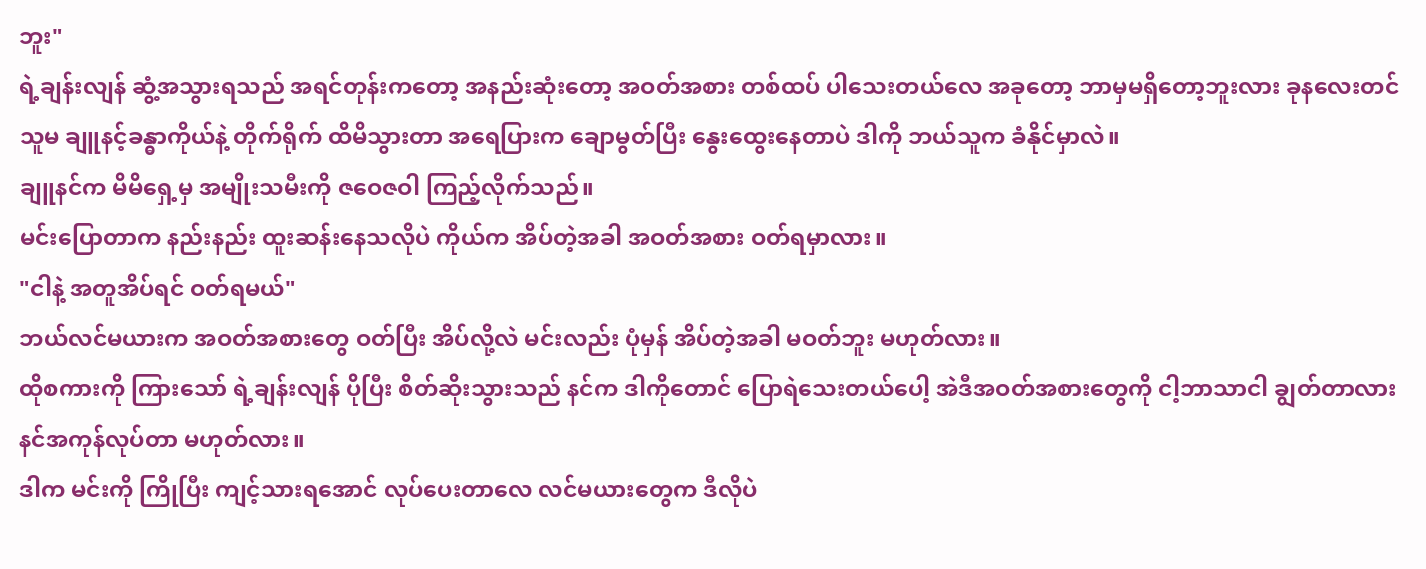ဘူး"
ရဲ့ချန်းလျန် ဆွံ့အသွားရသည် အရင်တုန်းကတော့ အနည်းဆုံးတော့ အဝတ်အစား တစ်ထပ် ပါသေးတယ်လေ အခုတော့ ဘာမှမရှိတော့ဘူးလား ခုနလေးတင် သူမ ချူနင့်ခန္ဓာကိုယ်နဲ့ တိုက်ရိုက် ထိမိသွားတာ အရေပြားက ချောမွတ်ပြီး နွေးထွေးနေတာပဲ ဒါကို ဘယ်သူက ခံနိုင်မှာလဲ။
ချူနင်က မိမိရှေ့မှ အမျိုးသမီးကို ဇဝေဇဝါ ကြည့်လိုက်သည်။
မင်းပြောတာက နည်းနည်း ထူးဆန်းနေသလိုပဲ ကိုယ်က အိပ်တဲ့အခါ အဝတ်အစား ဝတ်ရမှာလား။
"ငါနဲ့ အတူအိပ်ရင် ဝတ်ရမယ်"
ဘယ်လင်မယားက အဝတ်အစားတွေ ဝတ်ပြီး အိပ်လို့လဲ မင်းလည်း ပုံမှန် အိပ်တဲ့အခါ မဝတ်ဘူး မဟုတ်လား။
ထိုစကားကို ကြားသော် ရဲ့ချန်းလျန် ပိုပြီး စိတ်ဆိုးသွားသည် နင်က ဒါကိုတောင် ပြောရဲသေးတယ်ပေါ့ အဲဒီအဝတ်အစားတွေကို ငါ့ဘာသာငါ ချွတ်တာလား နင်အကုန်လုပ်တာ မဟုတ်လား။
ဒါက မင်းကို ကြိုပြီး ကျင့်သားရအောင် လုပ်ပေးတာလေ လင်မယားတွေက ဒီလိုပဲ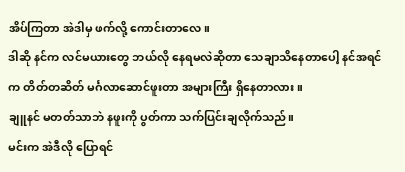အိပ်ကြတာ အဲဒါမှ ဖက်လို့ ကောင်းတာလေ။
ဒါဆို နင်က လင်မယားတွေ ဘယ်လို နေရမလဲဆိုတာ သေချာသိနေတာပေါ့ နင်အရင်က တိတ်တဆိတ် မင်္ဂလာဆောင်ဖူးတာ အများကြီး ရှိနေတာလား။
ချူနင် မတတ်သာဘဲ နဖူးကို ပွတ်ကာ သက်ပြင်းချလိုက်သည်။
မင်းက အဲဒီလို ပြောရင်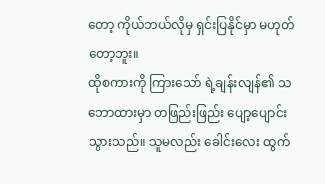တော့ ကိုယ်ဘယ်လိုမှ ရှင်းပြနိုင်မှာ မဟုတ်တော့ဘူး။
ထိုစကားကို ကြားသော် ရဲ့ချန်းလျန်၏ သဘောထားမှာ တဖြည်းဖြည်း ပျော့ပျောင်းသွားသည်။ သူမလည်း ခေါင်းလေး ထွက်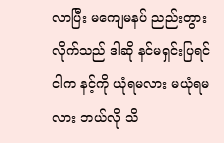လာပြီး မကျေမနပ် ညည်းတွားလိုက်သည် ဒါဆို နင်မရှင်းပြရင် ငါက နင့်ကို ယုံရမလား မယုံရမလား ဘယ်လို သိ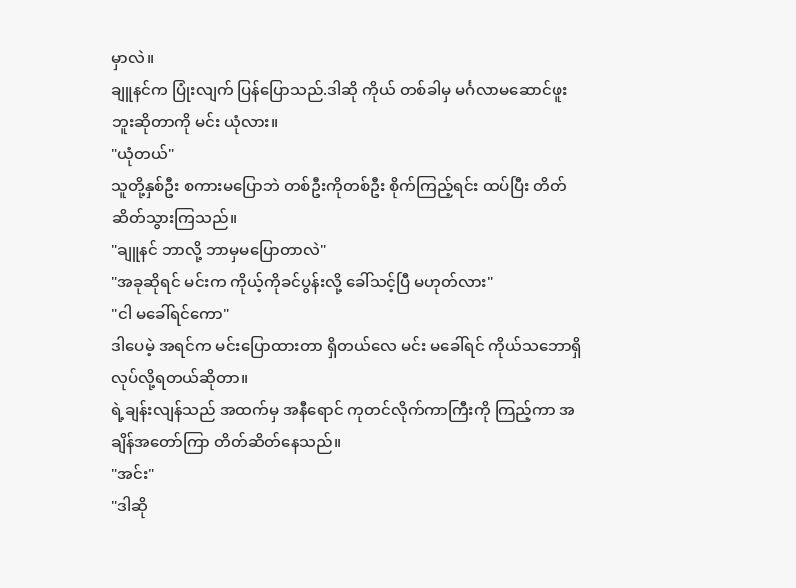မှာလဲ။
ချူနင်က ပြုံးလျက် ပြန်ပြောသည်.ဒါဆို ကိုယ် တစ်ခါမှ မင်္ဂလာမဆောင်ဖူးဘူးဆိုတာကို မင်း ယုံလား။
"ယုံတယ်"
သူတို့နှစ်ဦး စကားမပြောဘဲ တစ်ဦးကိုတစ်ဦး စိုက်ကြည့်ရင်း ထပ်ပြီး တိတ်ဆိတ်သွားကြသည်။
"ချူနင် ဘာလို့ ဘာမှမပြောတာလဲ"
"အခုဆိုရင် မင်းက ကိုယ့်ကိုခင်ပွန်းလို့ ခေါ်သင့်ပြီ မဟုတ်လား"
"ငါ မခေါ်ရင်ကော"
ဒါပေမဲ့ အရင်က မင်းပြောထားတာ ရှိတယ်လေ မင်း မခေါ်ရင် ကိုယ်သဘောရှိ လုပ်လို့ရတယ်ဆိုတာ။
ရဲ့ချန်းလျန်သည် အထက်မှ အနီရောင် ကုတင်လိုက်ကာကြီးကို ကြည့်ကာ အချိန်အတော်ကြာ တိတ်ဆိတ်နေသည်။
"အင်း"
"ဒါဆို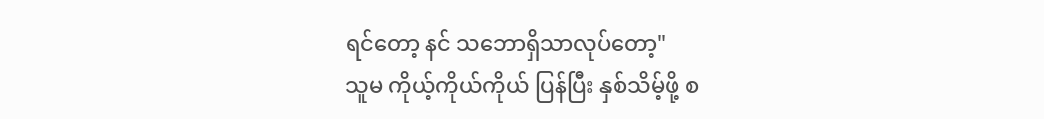ရင်တော့ နင် သဘောရှိသာလုပ်တော့"
သူမ ကိုယ့်ကိုယ်ကိုယ် ပြန်ပြီး နှစ်သိမ့်ဖို့ စ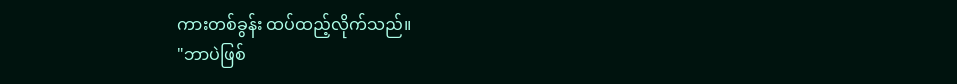ကားတစ်ခွန်း ထပ်ထည့်လိုက်သည်။
"ဘာပဲဖြစ်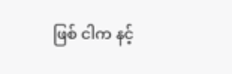ဖြစ် ငါက နင့်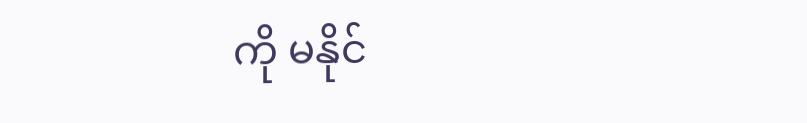ကို မနိုင်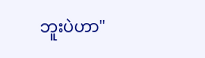ဘူးပဲဟာ"